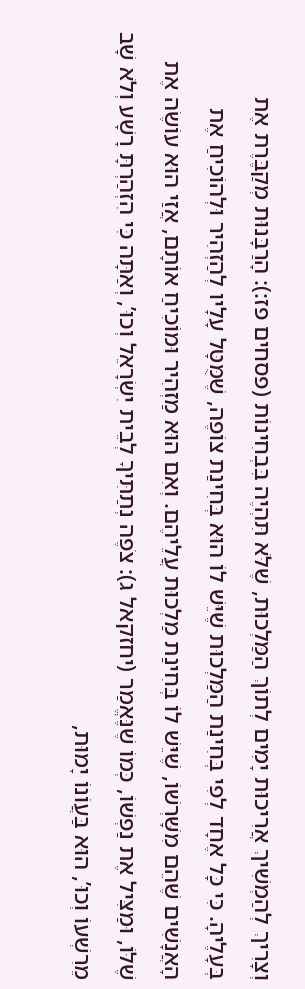וְצָרִיךְ לְהַמְשִׁיךְ אֲרִיכוּת יָמִים לְתוֹךְ הַמַּלְכוּת, שֶׁלֹּא תִּהְיֶה בִּבְחִינוֹת (פסחים פז:): הָרַבָּנוּת מְקַבֶּרֶת אֶת בְּעָלֶיהָ. כִּי כָּל אֶחָד לְפִי בְּחִינַת הַמַּלְכוּת שֶׁיֵּשׁ לוֹ הוּא בְּחִינַת צוֹפֶה, שֶׁמֻּטָּל עָלָיו לְהַזְהִיר וּלְהוֹכִיחַ אֶת הָאֲנָשִׁים שֶׁהֵם מִשָּׁרְשׁוֹ, שֶׁיֵּשׁ לוֹ בְּחִינַת מַלְכוּת עֲלֵיהֶם. וְאִם הוּא מַזְהִיר וּמוֹכִיחַ אוֹתָם, אֲזַי הוּא עוֹשֶׂה אֶת שֶׁלּוֹ, וּמַצִּיל אֶת נַפְשׁוֹ, כְּמוֹ שֶׁנֶּאֱמַר (יחזקאל ג): צֹפֶה נְתַתִּיךָ לְבֵית יִשְׂרָאֵל וְכוּ’, וְאַתָּה כִּי הִזְהַרְתָּ רָשָׁע וְלֹא שָׁב מֵרִשְׁעוֹ וְכוּ’, הוּא בַּעֲוֹנוֹ יָמוּת,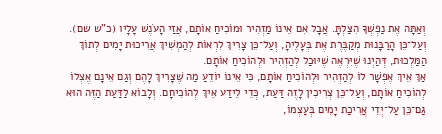וְאַתָּה אֶת נַפְשְׁךָ הִצַּלְתָּ. אֲבָל אִם אֵינוֹ מַזְהִיר וּמוֹכִיחַ אוֹתָם, אֲזַי הָעֹנֶשׁ עָלָיו (כ”ש שם). וְעַל־כֵּן הָרַבָּנוּת מְקַבֶּרֶת אֶת בְּעָלֶיהָ, וְעַל־כֵּן צָרִיךְ לִרְאוֹת לְהַמְשִׁיךְ אֲרִיכוּת יָמִים לְתוֹךְ הַמַּלְכוּת, דְּהַיְנוּ שֶׁיִּרְאֶה שֶׁיּוּכַל לְהַזְהִיר וּלְהוֹכִיחַ אוֹתָם.
אַךְ אֵיךְ אֶפְשָׁר לוֹ לְהַזְהִיר וּלְהוֹכִיחַ אוֹתָם, כִּי אֵינוֹ יוֹדֵעַ מַה שֶּׁצָּרִיךְ לָהֶם וְגַם אֵינָם אֶצְלוֹ לְהוֹכִיחַ אוֹתָם, וְעַל־כֵּן צְרִיכִין לָזֶה דַּעַת, כְּדֵי לֵידַע אֵיךְ לְהוֹכִיחָם. וְלָבוֹא לַדַּעַת הַזֶּה הוּא גַּם־כֵּן עַל־יְדֵי אֲרִיכַת יָמִים בְּעַצְמוֹ,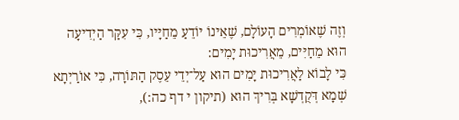וְזֶה שֶׁאוֹמְרִים הָעוֹלָם, שֶׁאֵינוֹ יוֹדֵעַ מֵחַיָּיו, כִּי עִקַּר הַיְדִיעָה הוּא מֵחַיִּים, מֵאֲרִיכוּת יָמִים:
כִּי לָבוֹא לַאֲרִיכוּת יָמִים הוּא עַל־יְדֵי עֵסֶק הַתּוֹרָה, כִּי אוֹרַיְתָא שְׁמָא דְּקֻדְשָׁא בְּרִיךְ הוּא (תיקון י דף כה:),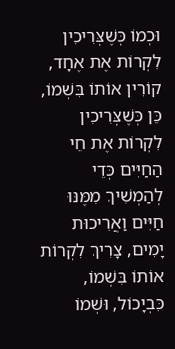וּכְמוֹ כְּשֶׁצְּרִיכִין לִקְרוֹת אֶת אֶחָד, קוֹרִין אוֹתוֹ בִּשְׁמוֹ, כֵּן כְּשֶׁצְּרִיכִין לִקְרוֹת אֶת חֵי הַחַיִּים כְּדֵי לְהַמְשִׁיךְ מִמֶּנּוּ חַיִּים וַאֲרִיכוּת יָמִים, צָרִיךְ לִקְרוֹת אוֹתוֹ בִּשְׁמוֹ, כִּבְיָכוֹל, וּשְׁמוֹ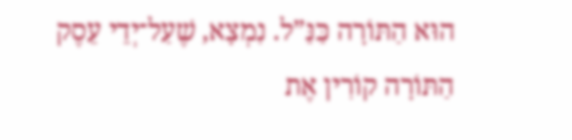הוּא הַתּוֹרָה כַּנַּ”ל. נִמְצָא, שֶׁעַל־יְדֵי עֵסֶק הַתּוֹרָה קוֹרִין אֶת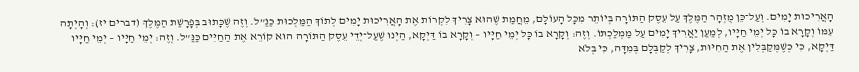הָאֲרִיכוּת יָמִים. וְעַל־כֵּן מֻזְהָר הַמֶּלֶךְ עַל עֵסֶק הַתּוֹרָה בְּיוֹתֵר מִכָּל הָעוֹלָם, מֵחֲמַת שֶׁהוּא צָרִיךְ לִקְרוֹת אֶת הָאֲרִיכוּת יָמִים לְתוֹךְ הַמַּלְכוּת כַּנַּ”ל. וְזֶה שֶׁכָּתוּב בְּפָרָשַׁת הַמֶּלֶךְ (דברים יז): וְהָיְתָה עִמּוֹ וְקָרָא בוֹ כָּל יְמֵי חַיָּיו, לְמַעַן יַאֲרִיךְ יָמִים עַל מַמְלַכְתּוֹ. וְזֶה: וְקָרָא בוֹ כָּל יְמֵי חַיָּיו – וְקָרָא בוֹ דַּיְקָא, הַיְנוּ שֶׁעַל־יְדֵי עֵסֶק הַתּוֹרָה הוּא קוֹרֵא אֶת הַחַיִּים כַּנַּ”ל. וְזֶה: יְמֵי חַיָּיו – יְמֵי חַיָּיו דַּיְקָא, כִּי כְּשֶׁמְּקַבְּלִין אֶת הַחִיּוּת, צָרִיךְ לְקַבְּלָם בְּמִדָּה, כִּי בְּלֹא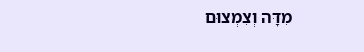מִדָּה וְצִמְצוּם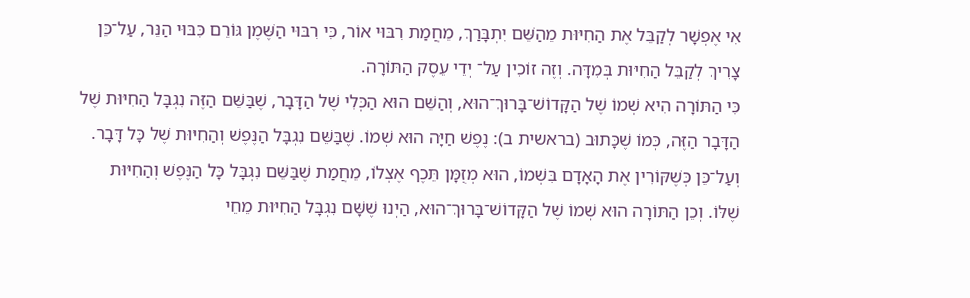אִי אֶפְשָׁר לְקַבֵּל אֶת הַחִיּוּת מֵהַשֵּׁם יִתְבָּרַךְ, מֵחֲמַת רִבּוּי אוֹר, כִּי רִבּוּי הַשֶּׁמֶן גּוֹרֵם כִּבּוּי הַנֵּר, עַל־כֵּן צָרִיךְ לְקַבֵּל הַחִיּוּת בְּמִדָּה. וְזֶה זוֹכִין עַל־ יְדֵי עֵסֶק הַתּוֹרָה.
כִּי הַתּוֹרָה הִיא שְׁמוֹ שֶׁל הַקָּדוֹשׁ־בָּרוּךְ־הוּא, וְהַשֵּׁם הוּא הַכְּלִי שֶׁל הַדָּבָר, שֶׁבַּשֵּׁם הַזֶּה נִגְבָּל הַחִיּוּת שֶׁל הַדָּבָר הַזֶּה, כְּמוֹ שֶׁכָּתוּב (בראשית ב): נֶפֶשׁ חַיָּה הוּא שְׁמוֹ. שֶׁבַּשֵּׁם נִגְבָּל הַנֶּפֶשׁ וְהַחִיּוּת שֶׁל כָּל דָּבָר. וְעַל־כֵּן כְּשֶׁקּוֹרִין אֶת הָאָדָם בִּשְׁמוֹ, הוּא מְזֻמָּן תֵּכֶף אֶצְלוֹ, מֵחֲמַת שֶׁבַּשֵּׁם נִגְבָּל כָּל הַנֶּפֶשׁ וְהַחִיּוּת שֶׁלּוֹ. וְכֵן הַתּוֹרָה הוּא שְׁמוֹ שֶׁל הַקָּדוֹשׁ־בָּרוּךְ־הוּא, הַיְנוּ שֶׁשָּׁם נִגְבָּל הַחִיּוּת מֵחֵי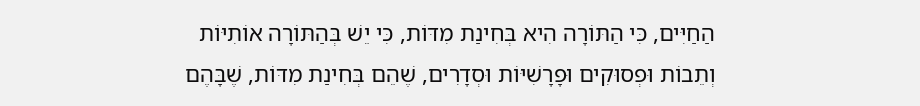הַחַיִּים, כִּי הַתּוֹרָה הִיא בְּחִינַת מִדּוֹת, כִּי יֵשׁ בְּהַתּוֹרָה אוֹתִיּוֹת וְתֵבוֹת וּפְסוּקִים וּפָרָשִׁיּוֹת וּסְדָרִים, שֶׁהֵם בְּחִינַת מִדּוֹת, שֶׁבָּהֶם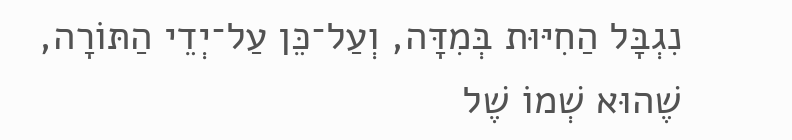נִגְבָּל הַחִיּוּת בְּמִדָּה, וְעַל־כֵּן עַל־יְדֵי הַתּוֹרָה, שֶׁהוּא שְׁמוֹ שֶׁל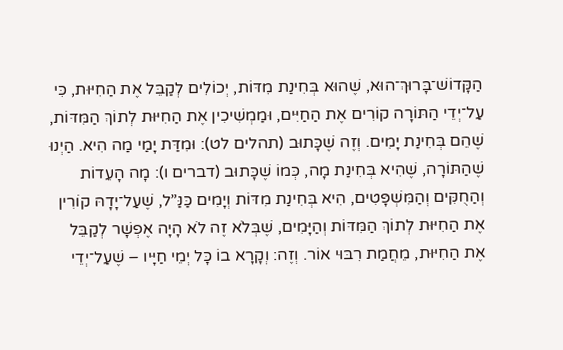הַקָּדוֹשׁ־בָּרוּךְ־הוּא, שֶׁהוּא בְּחִינַת מִדּוֹת, יְכוֹלִים לְקַבֵּל אֶת הַחִיּוּת, כִּי עַל־יְדֵי הַתּוֹרָה קוֹרִים אֶת הַחַיִּים, וּמַמְשִׁיכִין אֶת הַחִיּוּת לְתוֹךְ הַמִּדּוֹת, שֶׁהֵם בְּחִינַת יָמִים. וְזֶה שֶׁכָּתוּב (תהלים לט): וּמִדַּת יָמַי מַה הִיא. הַיְנוּ שֶׁהַתּוֹרָה, שֶׁהִיא בְּחִינַת מָה, כְּמוֹ שֶׁכָּתוּב (דברים ו): מָה הָעֵדוֹת וְהַחֻקִּים וְהַמִּשְׁפָּטִים, הִיא בְּחִינַת מִדּוֹת וְיָמִים כַּנַּ”ל, שֶׁעַל־יָדָהּ קוֹרִין אֶת הַחִיּוּת לְתוֹךְ הַמִּדּוֹת וְהַיָּמִים, שֶׁבְּלֹא זֶה לֹא הָיָה אֶפְשָׁר לְקַבֵּל אֶת הַחִיּוּת, מֵחֲמַת רִבּוּי אוֹר. וְזֶה: וְקָרָא בוֹ כָּל יְמֵי חַיָּיו – שֶׁעַל־יְדֵי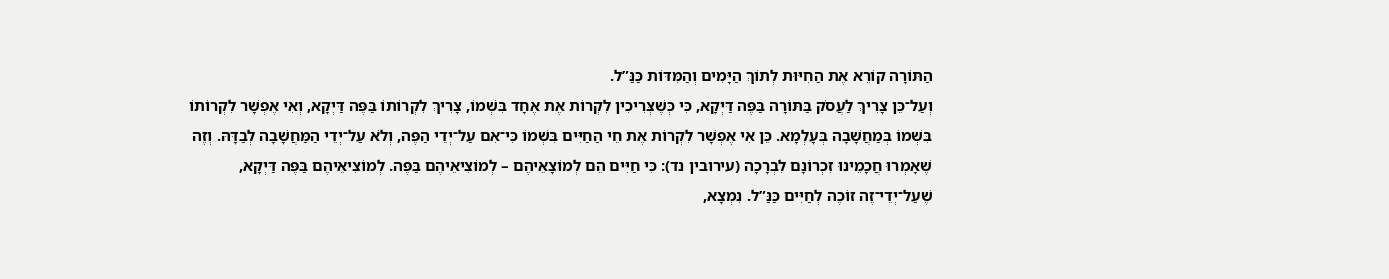הַתּוֹרָה קוֹרֵא אֶת הַחִיּוּת לְתוֹךְ הַיָּמִים וְהַמִּדּוֹת כַּנַּ”ל.
וְעַל־כֵּן צָרִיךְ לַעֲסֹק בַּתּוֹרָה בַּפֶּה דַּיְקָא, כִּי כְּשֶׁצְּרִיכִין לִקְרוֹת אֶת אֶחָד בִּשְׁמוֹ, צָרִיךְ לִקְרוֹתוֹ בַּפֶּה דַּיְקָא, וְאִי אֶפְשָׁר לִקְרוֹתוֹ בִּשְׁמוֹ בְּמַחֲשָׁבָה בְּעָלְמָא. כֵּן אִי אֶפְשָׁר לִקְרוֹת אֶת חֵי הַחַיִּים בִּשְׁמוֹ כִּי־אִם עַל־יְדֵי הַפֶּה, וְלֹא עַל־יְדֵי הַמַּחֲשָׁבָה לְבַדָּהּ. וְזֶה שֶׁאָמְרוּ חֲכָמֵינוּ זִכְרוֹנָם לִבְרָכָה (עירובין נד): כִּי חַיִּים הֵם לְמוֹצָאֵיהֶם – לְמוֹצִיאֵיהֶם בַּפֶּה. לְמוֹצִיאֵיהֶם בַּפֶּה דַּיְקָא, שֶׁעַל־יְדֵי־זֶה זוֹכֶה לְחַיִּים כַּנַּ”ל. נִמְצָא,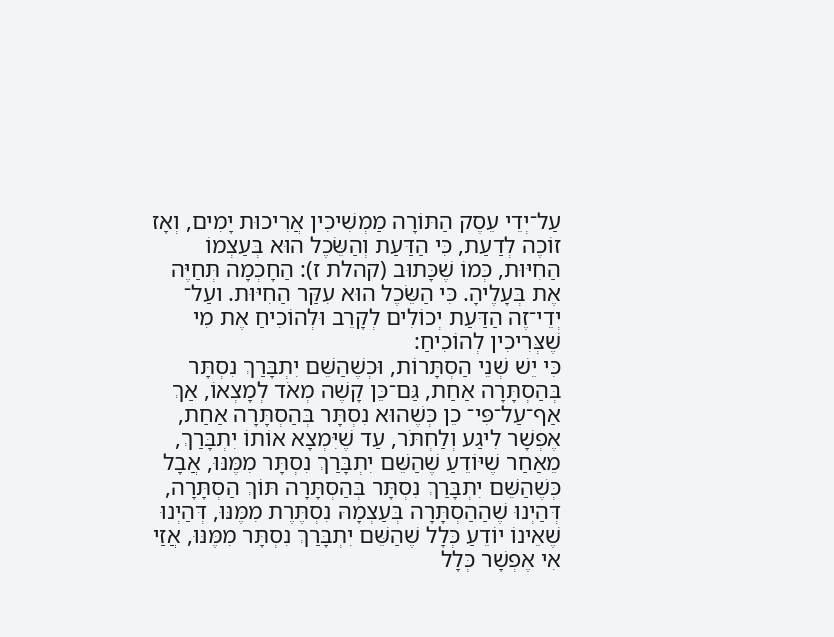עַל־יְדֵי עֵסֶק הַתּוֹרָה מַמְשִׁיכִין אֲרִיכוּת יָמִים, וְאָז זוֹכֶה לְדַעַת, כִּי הַדַּעַת וְהַשֵּׂכֶל הוּא בְּעַצְמוֹ הַחִיּוּת, כְּמוֹ שֶׁכָּתוּב (קהלת ז): הַחָכְמָה תְּחַיֶּה אֶת בְּעָלֶיהָ. כִּי הַשֵּׂכֶל הוּא עִקַּר הַחִיּוּת. ועַל־ יְדֵי־זֶה הַדַּעַת יְכוֹלִים לְקָרֵב וּלְהוֹכִיחַ אֶת מִי שֶׁצְּרִיכִין לְהוֹכִיחַ:
כִּי יֵשׁ שְׁנֵי הַסְתָּרוֹת, וּכְשֶׁהַשֵּׁם יִתְבָּרַךְ נִסְתָּר בְּהַסְתָּרָה אַחַת, גַּם־כֵּן קָשֶׁה מְאֹד לְמָצְאוֹ, אַךְ אַף־עַל־פִּי־ כֵן כְּשֶׁהוּא נִסְתָּר בְּהַסְתָּרָה אַחַת, אֶפְשָׁר לִיגַע וְלַחְתֹּר, עַד שֶׁיִּמְצָא אוֹתוֹ יִתְבָּרַךְ, מֵאַחַר שֶׁיּוֹדֵעַ שֶׁהַשֵּׁם יִתְבָּרַךְ נִסְתָּר מִמֶּנּוּ, אֲבָל כְּשֶׁהַשֵּׁם יִתְבָּרַךְ נִסְתָּר בְּהַסְתָּרָה תּוֹךְ הַסְתָּרָה, דְּהַיְנוּ שֶׁהַהַסְתָּרָה בְּעַצְמָהּ נִסְתֶּרֶת מִמֶּנּוּ, דְּהַיְנוּ שֶׁאֵינוֹ יוֹדֵעַ כְּלָל שֶׁהַשֵּׁם יִתְבָּרַךְ נִסְתָּר מִמֶּנּוּ, אֲזַי אִי אֶפְשָׁר כְּלָל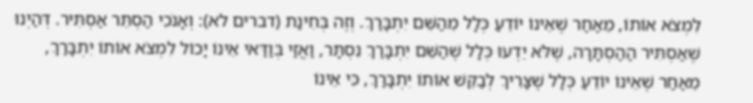לִמְצֹא אוֹתוֹ, מֵאַחַר שֶׁאֵינוֹ יוֹדֵעַ כְּלָל מֵהַשֵּׁם יִתְבָּרַךְ. וְזֶה בְּחִינַת (דברים לא): וְאָנֹכִי הַסְתֵּר אַסְתִּיר. דְּהַיְנוּ שֶׁאַסְתִּיר הַהַסְתָּרָה, שֶׁלֹּא יֵדְעוּ כְּלָל שֶׁהַשֵּׁם יִתְבָּרַךְ נִסְתָּר, וַאֲזַי בְּוַדַּאי אֵינוֹ יָכוֹל לִמְצֹא אוֹתוֹ יִתְבָּרַךְ, מֵאַחַר שֶׁאֵינוֹ יוֹדֵעַ כְּלָל שֶׁצָּרִיךְ לְבַקֵּשׁ אוֹתוֹ יִתְבָּרַךְ, כִּי אֵינוֹ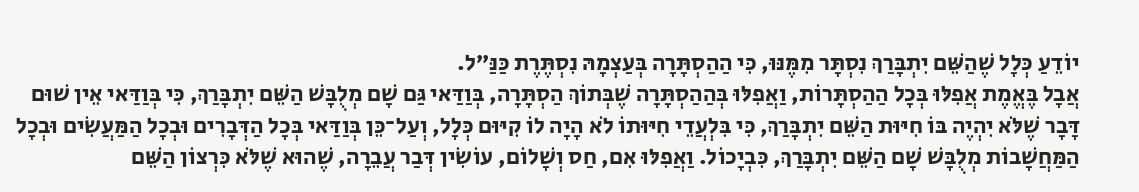יוֹדֵעַ כְּלָל שֶׁהַשֵּׁם יִתְבָּרַךְ נִסְתָּר מִמֶּנּוּ, כִּי הַהַסְתָּרָה בְּעַצְמָהּ נִסְתֶּרֶת כַּנַּ”ל.
אֲבָל בֶּאֱמֶת אֲפִלּוּ בְּכָל הַהַסְתָּרוֹת, וַאֲפִלּוּ בְּהַהַסְתָּרָה שֶׁבְּתוֹךְ הַסְתָּרָה, בְּוַדַּאי גַּם שָׁם מְלֻבָּשׁ הַשֵּׁם יִתְבָּרַךְ, כִּי בְּוַדַּאי אֵין שׁוּם דָּבָר שֶׁלֹּא יִהְיֶה בּוֹ חִיּוּת הַשֵּׁם יִתְבָּרַךְ, כִּי בִּלְעֲדֵי חִיּוּתוֹ לֹא הָיָה לוֹ קִיּוּם כְּלָל, וְעַל־כֵּן בְּוַדַּאי בְּכָל הַדְּבָרִים וּבְכָל הַמַּעֲשִׂים וּבְכָל הַמַּחֲשָׁבוֹת מְלֻבָּשׁ שָׁם הַשֵּׁם יִתְבָּרַךְ, כִּבְיָכוֹל. וַאֲפִלּוּ אִם, חַס וְשָׁלוֹם, עוֹשִׂין דְּבַר עֲבֵרָה, שֶׁהוּא שֶׁלֹּא כִּרְצוֹן הַשֵּׁם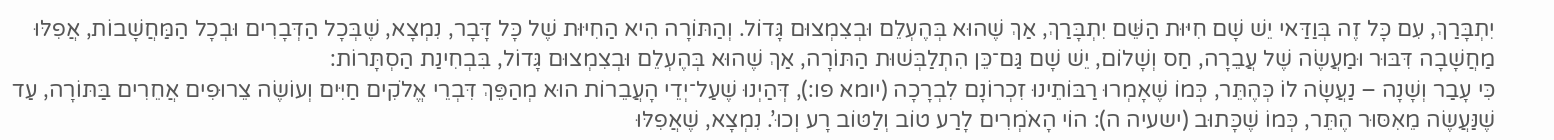יִתְבָּרַךְ, עִם כָּל זֶה בְּוַדַּאי יֵשׁ שָׁם חִיּוּת הַשֵּׁם יִתְבָּרַךְ, אַךְ שֶׁהוּא בְּהֶעְלֵם וּבְצִמְצוּם גָּדוֹל. וְהַתּוֹרָה הִיא הַחִיּוּת שֶׁל כָּל דָּבָר, נִמְצָא, שֶׁבְּכָל הַדְּבָרִים וּבְכָל הַמַּחֲשָׁבוֹת, אֲפִלּוּ מַחֲשָׁבָה דִּבּוּר וּמַעֲשֶׂה שֶׁל עֲבֵרָה, חַס וְשָׁלוֹם, יֵשׁ שָׁם גַּם־כֵּן הִתְלַבְּשׁוּת הַתּוֹרָה, אַךְ שֶׁהוּא בְּהֶעְלֵם וּבְצִמְצוּם גָּדוֹל, בִּבְחִינַת הַסְתָּרוֹת:
כִּי עָבַר וְשָׁנָה – נַעֲשָׂה לוֹ כְּהֶתֵּר, כְּמוֹ שֶׁאָמְרוּ רַבּוֹתֵינוּ זִכְרוֹנָם לִבְרָכָה (יומא פו:), דְּהַיְנוּ שֶׁעַל־יְדֵי הָעֲבֵרוֹת הוּא מְהַפֵּךְ דִּבְרֵי אֱלֹקִים חַיִּים וְעוֹשֶׂה צֵרוּפִים אֲחֵרִים בַּתּוֹרָה, עַד שֶׁנַּעֲשֶׂה מֵאִסּוּר הֶתֵּר, כְּמוֹ שֶׁכָּתוּב (ישעיה ה): הוֹי הָאֹמְרִים לָרַע טוֹב וְלַטּוֹב רָע וְכוּ’. נִמְצָא, שֶׁאֲפִלּוּ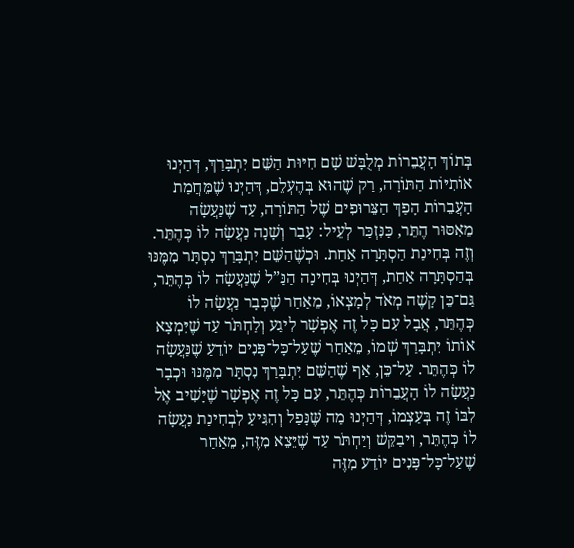בְּתוֹךְ הָעֲבֵרוֹת מְלֻבָּשׁ שָׁם חִיּוּת הַשֵּׁם יִתְבָּרַךְ, דְּהַיְנוּ אוֹתִיּוֹת הַתּוֹרָה, רַק שֶׁהוּא בְּהֶעְלֵם, דְּהַיְנוּ שֶׁמֵּחֲמַת הָעֲבֵרוֹת הָפַךְ הַצֵּרוּפִים שֶׁל הַתּוֹרָה, עַד שֶׁנַּעֲשָׂה מֵאִסּוּר הֶתֵּר, כַּנִּזְכַּר לְעֵיל: עָבַר וְשָׁנָה נַעֲשָׂה לוֹ כְּהֶתֵּר. וְזֶה בְּחִינַת הַסְתָּרָה אַחַת. וּכְשֶׁהַשֵּׁם יִתְבָּרַךְ נִסְתָּר מִמֶּנּוּ בְּהַסְתָּרָה אַחַת, דְּהַיְנוּ בְּחִינָה הַנַּ”ל שֶׁנַּעֲשָׂה לוֹ כְּהֶתֵּר, גַּם־כֵּן קָשֶׁה מְאֹד לְמָצְאוֹ, מֵאַחַר שֶׁכְּבָר נַעֲשָׂה לוֹ כְּהֶתֵּר, אֲבָל עִם כָּל זֶה אֶפְשָׁר לִיגַע וְלַחְתֹּר עַד שֶׁיִּמְצָא אוֹתוֹ יִתְבָּרַךְ שְׁמוֹ, מֵאַחַר שֶׁעַל־כָּל־פָּנִים יוֹדֵעַ שֶׁנַּעֲשָׂה לוֹ כְּהֶתֵּר. עַל־כֵּן, אַף שֶׁהַשֵּׁם יִתְבָּרַךְ נִסְתָּר מִמֶּנּוּ וּכְבָר נַעֲשָׂה לוֹ הָעֲבֵרוֹת כְּהֶתֵּר, עִם כָּל זֶה אֶפְשָׁר שֶׁיָּשִׁיב אֶל לִבּוֹ זֶה בְּעַצְמוֹ, דְּהַיְנוּ מַה שֶּׁנָּפַל וְהִגִּיעַ לִבְחִינַת נַעֲשָׂה לוֹ כְּהֶתֵּר, וִיבַקֵּשׁ וְיַחְתֹּר עַד שֶׁיֵּצֵא מִזֶּה, מֵאַחַר שֶׁעַל־כָּל־פָּנִים יוֹדֵע מִזֶּה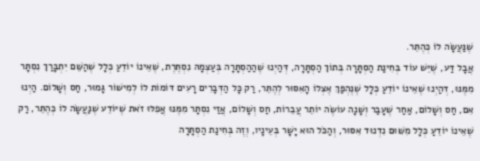שֶׁנַּעֲשָׂה לוֹ כְּהֶתֵּר.
אֲבָל דַּע, שֶׁיֵּשׁ עוֹד בְּחִינַת הַסְתָּרָה בְּתוֹךְ הַסְתָּרָה, דְּהַיְנוּ שֶׁהַהַסְתָּרָה בְּעַצְמָהּ נִסְתֶּרֶת, שֶׁאֵינוֹ יוֹדֵעַ כְּלָל שֶׁהַשֵּׁם יִתְבָּרַךְ נִסְתָּר מִמֶּנּוּ, דְּהַיְנוּ שֶׁאֵינוֹ יוֹדֵעַ כְּלָל שֶׁנֶּהְפַּךְ אֶצְלוֹ הָאִסּוּר לְהֶתֵּר, רַק כָּל הַדְּבָרִים רָעִים דּוֹמוֹת לוֹ לְמִישׁוֹר גָּמוּר, חַס וְשָׁלוֹם. הַיְנוּ אִם, חַס וְשָׁלוֹם, אַחַר שֶׁעָבַר וְשָׁנָה עוֹשֶׂה יוֹתֵר עֲבֵרוֹת, חַס וְשָׁלוֹם, אֲזַי נִסְתָּר מִמֶּנּוּ אֲפִלּוּ זֹאת שֶׁיּוֹדֵע שֶׁנַּעֲשָׂה לוֹ כְּהֶתֵּר, רַק שֶׁאֵינוֹ יוֹדֵעַ כְּלָל מִשּׁוּם נִדְנוּד אִסּוּר, וְהַכֹּל הוּא יָשָׁר בְּעֵינָיו, וְזֶה בְּחִינַת הַסְתָּרָה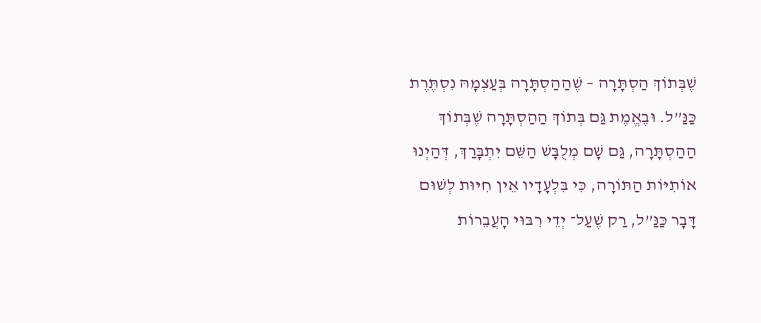שֶׁבְּתוֹךְ הַסְתָּרָה – שֶׁהַהַסְתָּרָה בְּעַצְמָהּ נִסְתֶּרֶת כַּנַּ”ל. וּבֶאֱמֶת גַּם בְּתוֹךְ הַהַסְתָּרָה שֶׁבְּתוֹךְ הַהַסְתָּרָה, גַּם שָׁם מְלֻבָּשׁ הַשֵּׁם יִתְבָּרַךְ, דְּהַיְנוּ אוֹתִיּוֹת הַתּוֹרָה, כִּי בִּלְעָדָיו אֵין חִיּוּת לְשׁוּם דָּבָר כַּנַּ”ל, רַק שֶׁעַל־ יְדֵי רִבּוּי הָעֲבֵרוֹת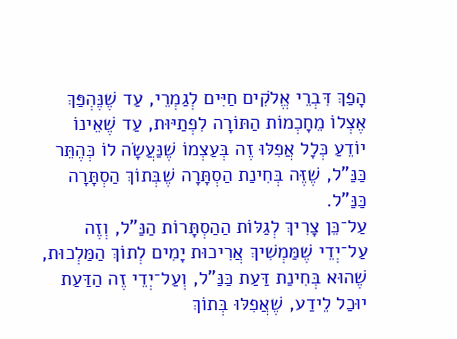הָפַךְ דִּבְרֵי אֱלֹקִים חַיִּים לְגַמְרֵי, עַד שֶׁנֶּהְפַּךְ אֶצְלוֹ מֵחָכְמוֹת הַתּוֹרָה לִפְתַיּוּת, עַד שֶׁאֵינוֹ יוֹדֵעַ כְּלָל אֲפִלּוּ זֶה בְּעַצְמוֹ שֶׁנַּעֲשָׂה לוֹ כְּהֶתֵּר כַּנַּ”ל, שֶׁזֶּה בְּחִינַת הַסְתָּרָה שֶׁבְּתוֹךְ הַסְתָּרָה כַּנַּ”ל.
עַל־כֵּן צָרִיךְ לְגַלּוֹת הַהַסְתָּרוֹת הַנַּ”ל, וְזֶה עַל־יְדֵי שֶׁמַּמְשִׁיךְ אֲרִיכוּת יָמִים לְתוֹךְ הַמַּלְכוּת, שֶׁהוּא בְּחִינַת דַּעַת כַּנַּ”ל, וְעַל־יְדֵי זֶה הַדַּעַת יוּכַל לֵידַע, שֶׁאֲפִלּוּ בְּתוֹךְ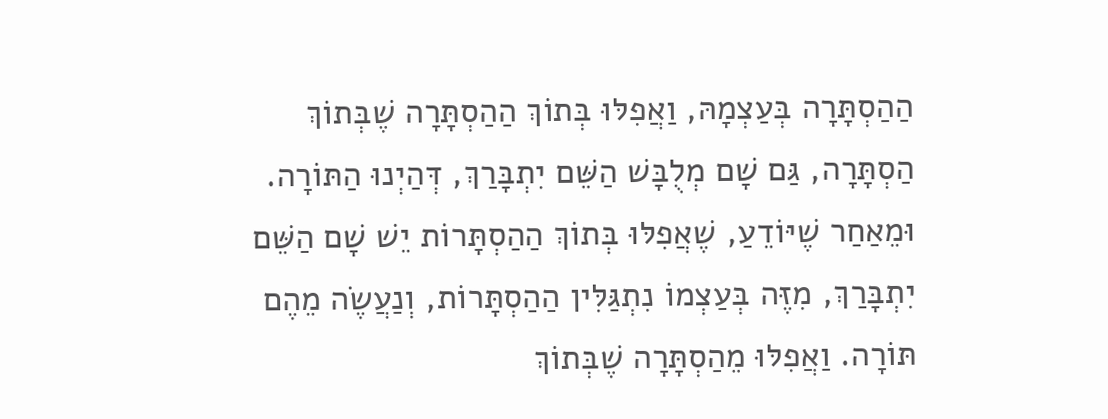הַהַסְתָּרָה בְּעַצְמָהּ, וַאֲפִלּוּ בְּתוֹךְ הַהַסְתָּרָה שֶׁבְּתוֹךְ הַסְתָּרָה, גַּם שָׁם מְלֻבָּשׁ הַשֵּׁם יִתְבָּרַךְ, דְּהַיְנוּ הַתּוֹרָה. וּמֵאַחַר שֶׁיּוֹדֵעַ, שֶׁאֲפִלּוּ בְּתוֹךְ הַהַסְתָּרוֹת יֵשׁ שָׁם הַשֵּׁם יִתְבָּרַךְ, מִזֶּה בְּעַצְמוֹ נִתְגַּלִּין הַהַסְתָּרוֹת, וְנַעֲשֶׂה מֵהֶם תּוֹרָה. וַאֲפִלּוּ מֵהַסְתָּרָה שֶׁבְּתוֹךְ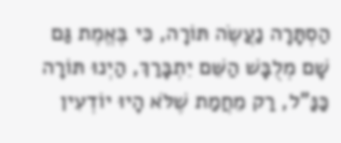הַסְתָּרָה נַעֲשֶׂה תּוֹרָה, כִּי בֶּאֱמֶת גַּם שָׁם מְלֻבָּשׁ הַשֵּׁם יִתְבָּרַךְ, הַיְנוּ תּוֹרָה כַּנַּ”ל, רַק מֵחֲמַת שֶׁלֹּא הָיוּ יוֹדְעִין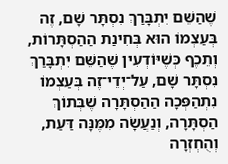שֶׁהַשֵּׁם יִתְבָּרַךְ נִסְתָּר שָׁם, זֶה בְּעַצְמוֹ הוּא בְּחִינַת הַהַסְתָּרוֹת, וְתֵכֶף כְּשֶׁיּוֹדְעִין שֶׁהַשֵּׁם יִתְבָּרַךְ נִסְתָּר שָׁם, עַל־יְדֵי־זֶה בְּעַצְמוֹ נִתְהַפְּכָה הַהַסְתָּרָה שֶׁבְּתוֹךְ הַסְתָּרָה, וְנַעֲשָׂה מִמֶּנָּה דַּעַת, וְהֻחְזְרָה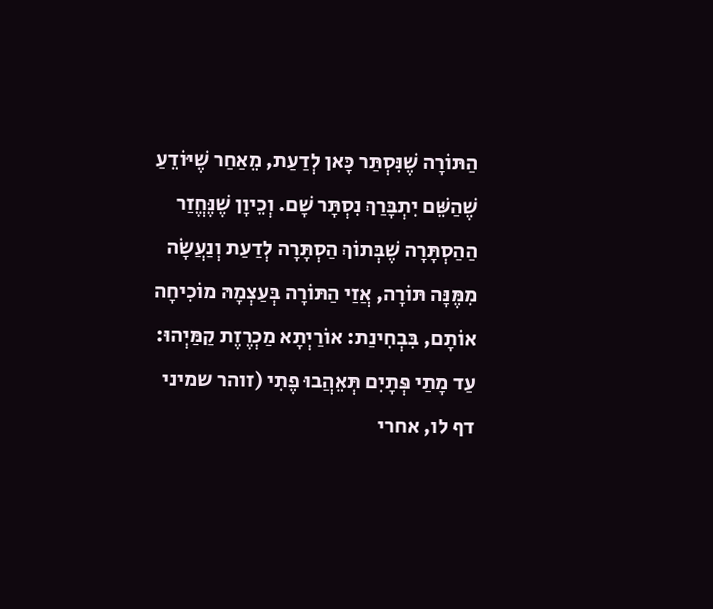הַתּוֹרָה שֶׁנִּסְתַּר כָּאן לְדַעַת, מֵאַחַר שֶׁיּוֹדֵעַ שֶׁהַשֵּׁם יִתְבָּרַךְ נִסְתָּר שָׁם. וְכֵיוָן שֶׁנֶּחֱזַר הַהַסְתָּרָה שֶׁבְּתוֹךְ הַסְתָּרָה לְדַעַת וְנַעֲשָׂה מִמֶּנָּה תּוֹרָה, אֲזַי הַתּוֹרָה בְּעַצְמָהּ מוֹכִיחָה אוֹתָם, בִּבְחִינַת: אוֹרַיְתָא מַכְרֶזֶת קַמַּיְהוּ: עַד מָתַי פְּתָיִם תְּאֵהֲבוּ פֶתִי (זוהר שמיני דף לו, אחרי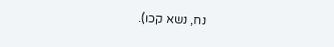נח, נשא קכו).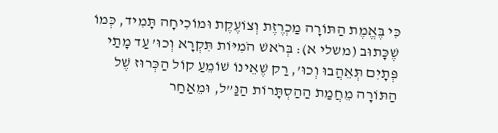כִּי בֶּאֱמֶת הַתּוֹרָה מַכְרֶזֶת וְצוֹעֶקֶת וּמוֹכִיחָה תָּמִיד, כְּמוֹ שֶׁכָּתוּב (משלי א): בְּרֹאשׁ הֹמִיּוֹת תִּקְרָא וְכוּ’ עַד מָתַי פְּתָיִם תְּאֵהֲבוּ וְכוּ’, רַק שֶׁאֵינוֹ שׁוֹמֵעַ קוֹל הַכְּרוּז שֶׁל הַתּוֹרָה מֵחֲמַת הַהַסְתָּרוֹת הַנַּ”ל, וּמֵאַחַר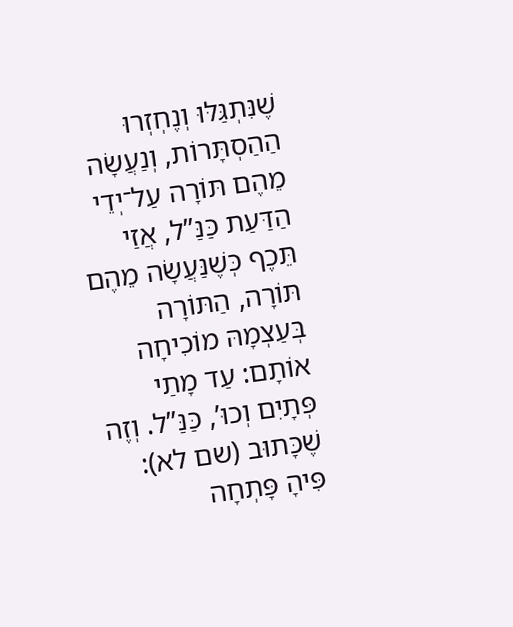שֶׁנִּתְגַּלּוּ וְנֶחְזְרוּ הַהַסְתָּרוֹת, וְנַעֲשָׂה מֵהֶם תּוֹרָה עַל־יְדֵי הַדַּעַת כַּנַּ”ל, אֲזַי תֵּכֶף כְּשֶׁנַּעֲשָׂה מֵהֶם תּוֹרָה, הַתּוֹרָה בְּעַצְמָהּ מוֹכִיחָה אוֹתָם: עַד מָתַי פְּתָיִם וְכוּ’, כַּנַּ”ל. וְזֶה שֶׁכָּתוּב (שם לא): פִּיהָ פָּתְחָה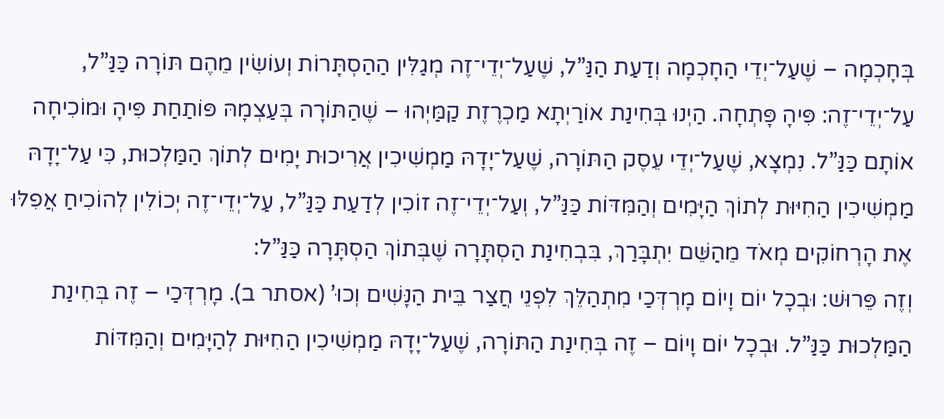בְּחָכְמָה – שֶׁעַל־יְדֵי הַחָכְמָה וְדַעַת הַנַּ”ל, שֶׁעַל־יְדֵי־זֶה מְגַלִּין הַהַסְתָּרוֹת וְעוֹשִׂין מֵהֶם תּוֹרָה כַּנַּ”ל, עַל־יְדֵי־זֶה: פִּיהָ פָּתְחָה. הַיְנוּ בְּחִינַת אוֹרַיְתָא מַכְרֶזֶת קַמַּיְהוּ – שֶׁהַתּוֹרָה בְּעַצְמָהּ פּוֹתַחַת פִּיהָ וּמוֹכִיחָה אוֹתָם כַּנַּ”ל. נִמְצָא, שֶׁעַל־יְדֵי עֵסֶק הַתּוֹרָה, שֶׁעַל־יָדָהּ מַמְשִׁיכִין אֲרִיכוּת יָמִים לְתוֹךְ הַמַּלְכוּת, כִּי עַל־יָדָהּ מַמְשִׁיכִין הַחִיּוּת לְתוֹךְ הַיָּמִים וְהַמִּדּוֹת כַּנַּ”ל, וְעַל־יְדֵי־זֶה זוֹכִין לְדַעַת כַּנַּ”ל, עַל־יְדֵי־זֶה יְכוֹלִין לְהוֹכִיחַ אֲפִלּוּ אֶת הָרְחוֹקִים מְאֹד מֵהַשֵּׁם יִתְבָּרַךְ, בִּבְחִינַת הַסְתָּרָה שֶׁבְּתוֹךְ הַסְתָּרָה כַּנַּ”ל:
וְזֶה פֵּרוּשׁ: וּבְכָל יוֹם וָיוֹם מָרְדְּכַי מִתְהַלֵּךְ לִפְנֵי חֲצַר בֵּית הַנָּשִׁים וְכוּ’ (אסתר ב). מָרְדְּכַי – זֶה בְּחִינַת הַמַּלְכוּת כַּנַּ”ל. וּבְכָל יוֹם וָיוֹם – זֶה בְּחִינַת הַתּוֹרָה, שֶׁעַל־יָדָהּ מַמְשִׁיכִין הַחִיּוּת לְהַיָּמִים וְהַמִּדּוֹת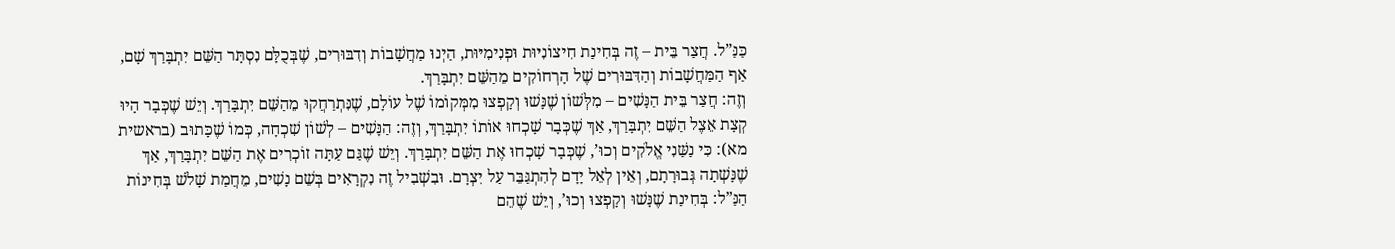כַּנַּ”ל. חֲצַר בֵּית – זֶה בְּחִינַת חִיצוֹנִיּוּת וּפְנִימִיּוּת, הַיְנוּ מַחֲשָׁבוֹת וְדִבּוּרִים, שֶׁבְּכֻלָּם נִסְתָּר הַשֵּׁם יִתְבָּרַךְ שָׁם, אַף הַמַּחֲשָׁבוֹת וְהַדִּבּוּרִים שֶׁל הָרְחוֹקִים מֵהַשֵּׁם יִתְבָּרַךְ.
וְזֶה: חֲצַר בֵּית הַנָּשִׁים – מִלְּשׁוֹן שֶׁנָּשׁוּ וְקָפְצוּ מִמְּקוֹמוֹ שֶׁל עוֹלָם, שֶׁנִּתְרַחֲקוּ מֵהַשֵּׁם יִתְבָּרַךְ. וְיֵשׁ שֶׁכְּבָר הָיוּ קְצָת אֵצֶל הַשֵּׁם יִתְבָּרַךְ, אַךְ שֶׁכְּבָר שָׁכְחוּ אוֹתוֹ יִתְבָּרַךְ, וְזֶה: הַנָּשִׁים – לְשׁוֹן שִׁכְחָה, כְּמוֹ שֶׁכָּתוּב (בראשית מא): כִּי נַשַּׁנִי אֱלֹקִים וְכוּ’, שֶׁכְּבָר שָׁכְחוּ אֶת הַשֵּׁם יִתְבָּרַךְ. וְיֵשׁ שֶׁגַּם עַתָּה זוֹכְרִים אֶת הַשֵּׁם יִתְבָּרַךְ, אַךְ שֶׁנָּשְׁתָה גְּבוּרָתָם, וְאֵין לְאֵל יָדָם לְהִתְגַּבֵּר עַל יִצְרָם. וּבִשְׁבִיל זֶה נִקְרָאִים בְּשֵׁם נָשִׁים, מֵחֲמַת שָׁלֹשׁ בְּחִינוֹת הַנַּ”ל: בְּחִינַת שֶׁנָּשׁוּ וְקָפְצוּ וְכוּ’, וְיֵשׁ שֶׁהֵם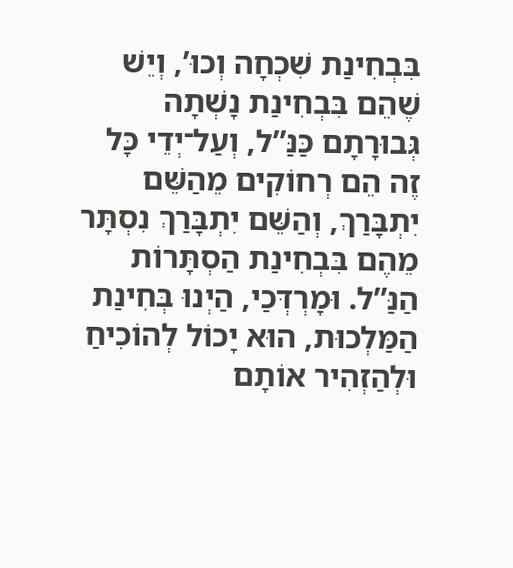בִּבְחִינַת שִׁכְחָה וְכוּ’, וְיֵשׁ שֶׁהֵם בִּבְחִינַת נָשְׁתָה גְּבוּרָתָם כַּנַּ”ל, וְעַל־יְדֵי כָּל זֶה הֵם רְחוֹקִים מֵהַשֵּׁם יִתְבָּרַךְ, וְהַשֵּׁם יִתְבָּרַךְ נִסְתָּר מֵהֶם בִּבְחִינַת הַסְתָּרוֹת הַנַּ”ל. וּמָרְדְּכַי, הַיְנוּ בְּחִינַת הַמַּלְכוּת, הוּא יָכוֹל לְהוֹכִיחַ וּלְהַזְהִיר אוֹתָם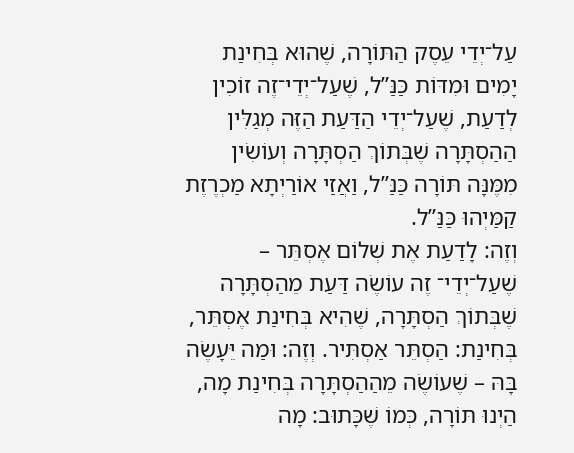עַל־יְדֵי עֵסֶק הַתּוֹרָה, שֶׁהוּא בְּחִינַת יָמִים וּמִדּוֹת כַּנַּ”ל, שֶׁעַל־יְדֵי־זֶה זוֹכִין לְדַעַת, שֶׁעַל־יְדֵי הַדַּעַת הַזֶּה מְגַלִּין הַהַסְתָּרָה שֶׁבְּתוֹךְ הַסְתָּרָה וְעוֹשִׂין מִמֶּנָּה תּוֹרָה כַּנַּ”ל, וַאֲזַי אוֹרַיְתָא מַכְרֶזֶת קַמַּיְהוּ כַּנַּ”ל.
וְזֶה: לָדַעַת אֶת שְׁלוֹם אֶסְתֵּר – שֶׁעַל־יְדֵי־ זֶה עוֹשֶׂה דַּעַת מֵהַסְתָּרָה שֶׁבְּתוֹךְ הַסְתָּרָה, שֶׁהִיא בְּחִינַת אֶסְתֵּר, בְּחִינַת: הַסְתֵּר אַסְתִּיר. וְזֶה: וּמַה יֵּעָשֶׂה בָּהּ – שֶׁעוֹשֶׂה מֵהַהַסְתָּרָה בְּחִינַת מָה, הַיְנוּ תּוֹרָה, כְּמוֹ שֶׁכָּתוּב: מָה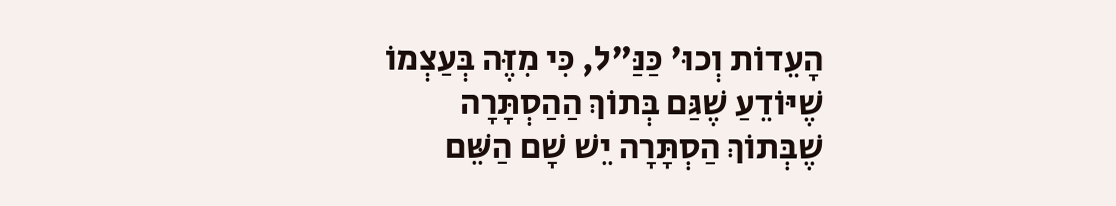הָעֵדוֹת וְכוּ' כַּנַּ"ל, כִּי מִזֶּה בְּעַצְמוֹ שֶׁיּוֹדֵעַ שֶׁגַּם בְּתוֹךְ הַהַסְתָּרָה שֶׁבְּתוֹךְ הַסְתָּרָה יֵשׁ שָׁם הַשֵּׁם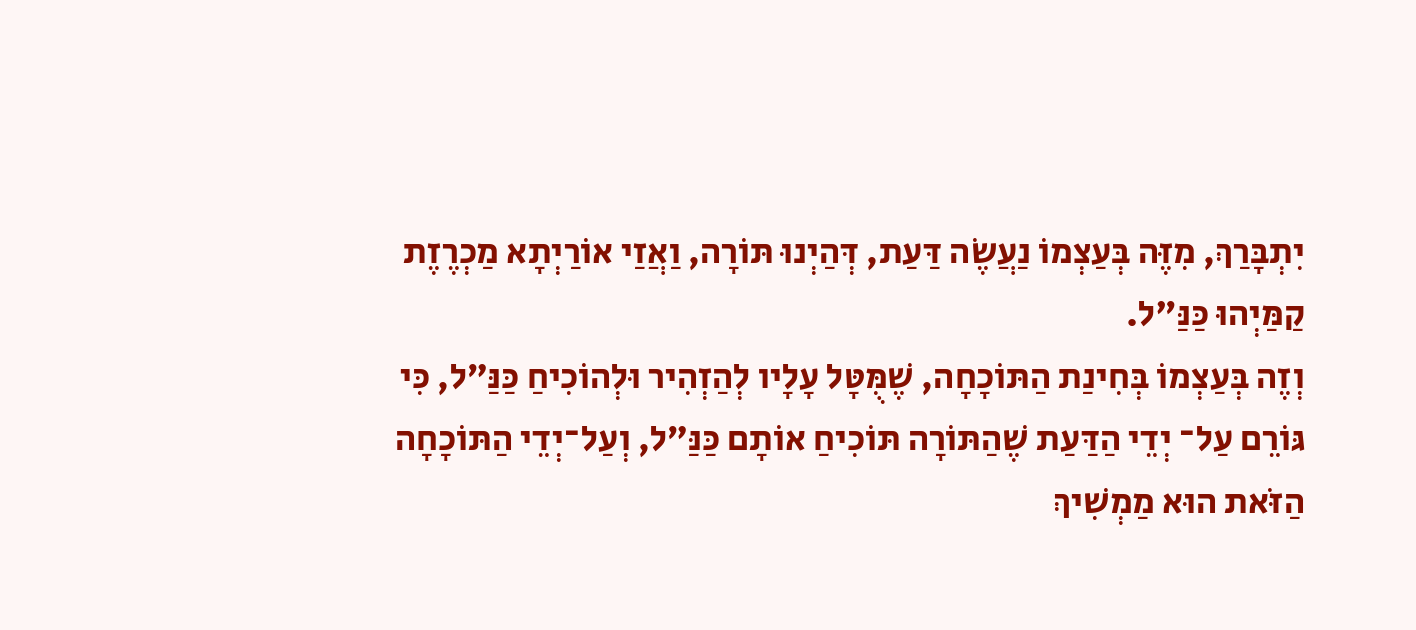יִתְבָּרַךְ, מִזֶּה בְּעַצְמוֹ נַעֲשֶׂה דַּעַת, דְּהַיְנוּ תּוֹרָה, וַאֲזַי אוֹרַיְתָא מַכְרֶזֶת קַמַּיְהוּ כַּנַּ"ל.
וְזֶה בְּעַצְמוֹ בְּחִינַת הַתּוֹכָחָה, שֶׁמֻּטָּל עָלָיו לְהַזְהִיר וּלְהוֹכִיחַ כַּנַּ”ל, כִּי גּוֹרֵם עַל־ יְדֵי הַדַּעַת שֶׁהַתּוֹרָה תּוֹכִיחַ אוֹתָם כַּנַּ”ל, וְעַל־יְדֵי הַתּוֹכָחָה הַזֹּאת הוּא מַמְשִׁיךְ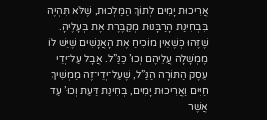אֲרִיכוּת יָמִים לְתוֹךְ הַמַּלְכוּת, שֶׁלֹּא תִּהְיֶה בִּבְחִינַת הָרַבָּנוּת מְקַבֶּרֶת אֶת בְּעָלֶיהָ. שֶׁזֶּהוּ כְּשֶׁאֵין מוֹכִיחַ אֶת הָאֲנָשִׁים שֶׁיֵּשׁ לוֹ מֶמְשָׁלָה עֲלֵיהֶם וְכוּ’ כַּנַּ”ל. אֲבָל עַל־יְדֵי עֵסֶק הַתּוֹרָה הַנַּ”ל, שֶׁעַל־יְדֵי־זֶה מַמְשִׁיךְ חַיִּים וַאֲרִיכוּת יָמִים, בְּחִינַת דַּעַת וְכוּ’ עַד אֲשֶׁר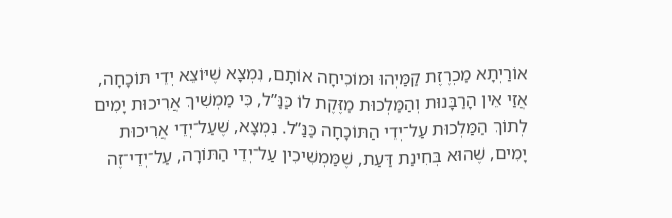אוֹרַיְתָא מַכְרֶזֶת קַמַּיְהוּ וּמוֹכִיחָה אוֹתָם, נִמְצָא שֶׁיּוֹצֵא יְדֵי תּוֹכָחָה, אֲזַי אֵין הָרַבָּנוּת וְהַמַּלְכוּת מַזֶּקֶת לוֹ כַּנַּ”ל, כִּי מַמְשִׁיךְ אֲרִיכוּת יָמִים לְתוֹךְ הַמַּלְכוּת עַל־יְדֵי הַתּוֹכָחָה כַּנַּ”ל. נִמְצָא, שֶׁעַל־יְדֵי אֲרִיכוּת יָמִים, שֶׁהוּא בְּחִינַת דַּעַת, שֶׁמַּמְשִׁיכִין עַל־יְדֵי הַתּוֹרָה, עַל־יְדֵי־זֶה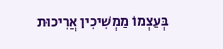בְּעַצְמוֹ מַמְשִׁיכִין אֲרִיכוּת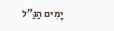יָמִים הַנַּ”ל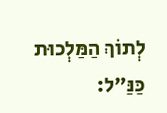לְתוֹךְ הַמַּלְכוּת כַּנַּ”ל: